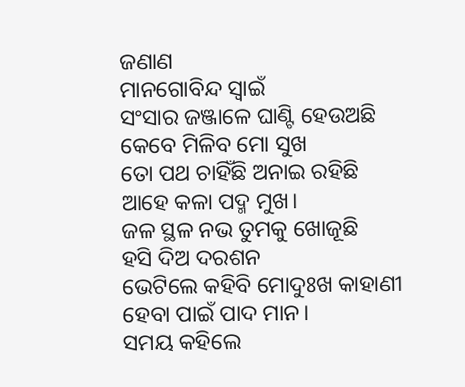ଜଣାଣ
ମାନଗୋବିନ୍ଦ ସ୍ବାଇଁ
ସଂସାର ଜଞ୍ଜାଳେ ଘାଣ୍ଟି ହେଉଅଛି
କେବେ ମିଳିବ ମୋ ସୁଖ
ତୋ ପଥ ଚାହିଁଛି ଅନାଇ ରହିଛି
ଆହେ କଳା ପଦ୍ମ ମୁଖ।
ଜଳ ସ୍ଥଳ ନଭ ତୁମକୁ ଖୋଜୂଛି
ହସି ଦିଅ ଦରଶନ
ଭେଟିଲେ କହିବି ମୋଦୁଃଖ କାହାଣୀ
ହେବା ପାଇଁ ପାଦ ମାନ।
ସମୟ କହିଲେ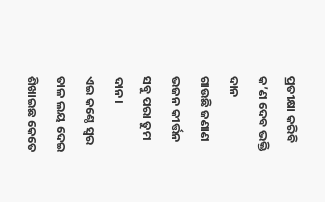ପ୍ରତୀକ୍ଷା କରିବି
କ’ଣ ଦେବ ଭକ୍ତି ଦାନ
ଗାଉଛି ଜଣାଣ ଭଜନ କୀର୍ତ୍ତନ
ସବୁ ପରା ତୁମ ଦାନ।
ଏଇ କଣ୍ଠେ ସ୍ବର ତାଳ ଲୟ ଦେଇ
ଶିଖାଇଛ କେତେ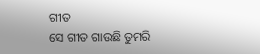ଗୀତ
ସେ ଗୀତ ଗାଉଛି ତୁମରି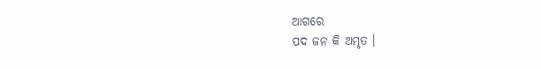ଆଗରେ
ପଦ ଜନ କି ଅମୃତ ।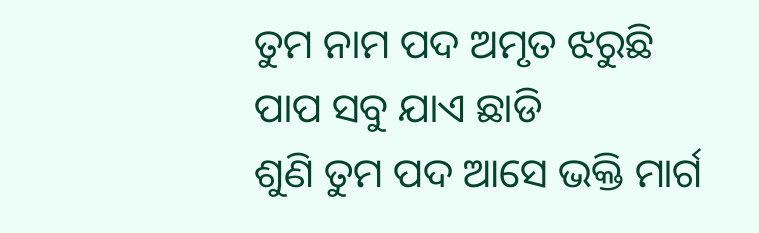ତୁମ ନାମ ପଦ ଅମୃତ ଝରୁଛି
ପାପ ସବୁ ଯାଏ ଛାଡି
ଶୁଣି ତୁମ ପଦ ଆସେ ଭକ୍ତି ମାର୍ଗ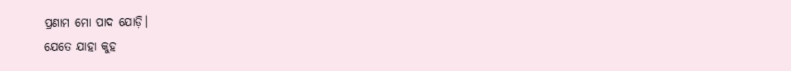ପ୍ରଣାମ ମୋ ପାଦ ଯୋଡ଼ି।
ଯେତେ ଯାହା କୁହ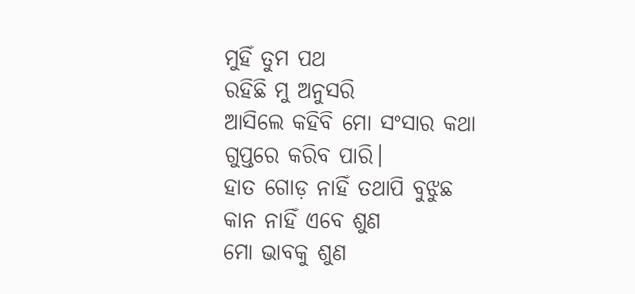ମୁହିଁ ତୁମ ପଥ
ରହିଛି ମୁ ଅନୁସରି
ଆସିଲେ କହିବି ମୋ ସଂସାର କଥା
ଗୁପ୍ତରେ କରିବ ପାରି।
ହାତ ଗୋଡ଼ ନାହିଁ ତଥାପି ବୁଝୁଛ
କାନ ନାହିଁ ଏବେ ଶୁଣ
ମୋ ଭାବକୁ ଶୁଣ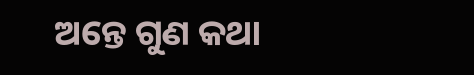ଅନ୍ତେ ଗୁଣ କଥା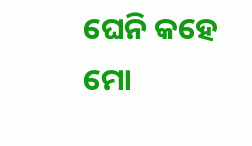ଘେନି କହେ ମୋ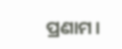ପ୍ରଣାମ।